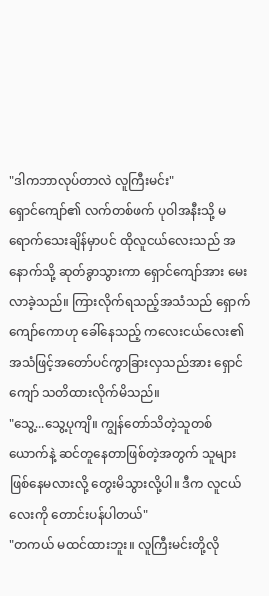"ဒါကဘာလုပ်တာလဲ လူကြီးမင်း"
ရှောင်ကျော်၏ လက်တစ်ဖက် ပုဝါအနီးသို့ မရောက်သေးချိန်မှာပင် ထိုလူငယ်လေးသည် အနောက်သို့ ဆုတ်ခွာသွားကာ ရှောင်ကျော်အား မေးလာခဲ့သည်။ ကြားလိုက်ရသည့်အသံသည် ရှောက်ကျော်ကောဟု ခေါ်နေသည့် ကလေးငယ်လေး၏ အသံဖြင့်အတော်ပင်ကွာခြားလှသည်အား ရှောင်ကျော် သတိထားလိုက်မိသည်။
"သွေ့...သွေ့ပုကျိ။ ကျွန်တော်သိတဲ့သူတစ်ယောက်နဲ့ ဆင်တူနေတာဖြစ်တဲ့အတွက် သူများဖြစ်နေမလားလို့ တွေးမိသွားလို့ပါ။ ဒီက လူငယ်လေးကို တောင်းပန်ပါတယ်"
"တကယ် မထင်ထားဘူး။ လူကြီးမင်းတို့လို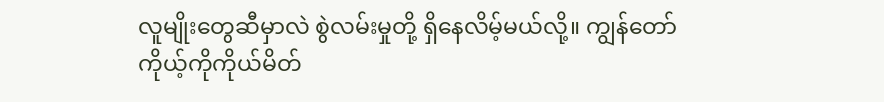လူမျိုးတွေဆီမှာလဲ စွဲလမ်းမှုတို့ ရှိနေလိမ့်မယ်လို့။ ကျွန်တော် ကိုယ့်ကိုကိုယ်မိတ်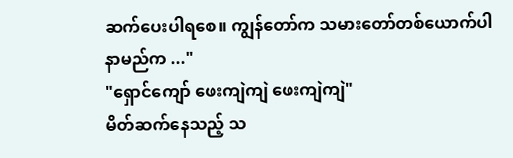ဆက်ပေးပါရစေ။ ကျွန်တော်က သမားတော်တစ်ယောက်ပါ နာမည်က ..."
"ရှောင်ကျော် ဖေးကျဲကျဲ ဖေးကျဲကျဲ"
မိတ်ဆက်နေသည့် သ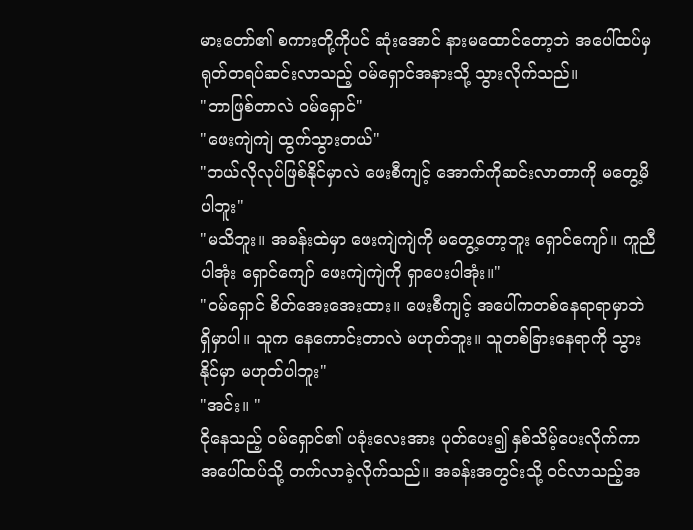မားတော်၏ စကားတို့ကိုပင် ဆုံးအောင် နားမထောင်တော့ဘဲ အပေါ်ထပ်မှ ရုတ်တရပ်ဆင်းလာသည့် ဝမ်ရှောင်အနားသို့ သွားလိုက်သည်။
"ဘာဖြစ်တာလဲ ဝမ်ရှောင်"
"ဖေးကျဲကျဲ ထွက်သွားတယ်"
"ဘယ်လိုလုပ်ဖြစ်နိုင်မှာလဲ ဖေးစီကျင့် အောက်ကိုဆင်းလာတာကို မတွေ့မိပါဘူး"
"မသိဘူး။ အခန်းထဲမှာ ဖေးကျဲကျဲကို မတွေ့တော့ဘူး ရှောင်ကျော်။ ကူညီပါအုံး ရှောင်ကျော် ဖေးကျဲကျဲကို ရှာပေးပါအုံး။"
"ဝမ်ရှောင် စိတ်အေးအေးထား။ ဖေးစီကျင့် အပေါ်ကတစ်နေရာရာမှာဘဲ ရှိမှာပါ။ သူက နေကောင်းတာလဲ မဟုတ်ဘူး။ သူတစ်ခြားနေရာကို သွားနိုင်မှာ မဟုတ်ပါဘူး"
"အင်း။ "
ငိုနေသည့် ဝမ်ရှောင်၏ ပခုံးလေးအား ပုတ်ပေး၍ နှစ်သိမ့်ပေးလိုက်ကာ အပေါ်ထပ်သို့ တက်လာခဲ့လိုက်သည်။ အခန်းအတွင်းသို့ ဝင်လာသည့်အ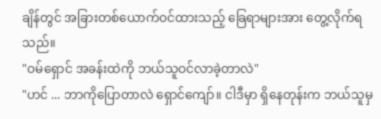ချိန်တွင် အခြားတစ်ယောက်ဝင်ထားသည့် ခြေရာများအား တွေ့လိုက်ရသည်။
"ဝမ်ရှောင် အခန်းထဲကို ဘယ်သူဝင်လာခဲ့တာလဲ"
"ဟင် ... ဘာကိုပြောတာလဲ ရှောင်ကျော်။ ငါဒီမှာ ရှိနေတုန်းက ဘယ်သူမှ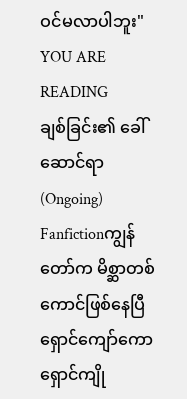ဝင်မလာပါဘူး"
YOU ARE READING
ချစ်ခြင်း၏ ခေါ်ဆောင်ရာ (Ongoing)
Fanfictionကျွန်တော်က မိစ္ဆာတစ်ကောင်ဖြစ်နေပြီ ရှောင်ကျော်ကော ရှောင်ကျို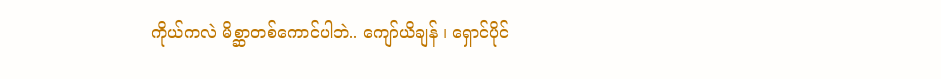ကိုယ်ကလဲ မိစ္ဆာတစ်ကောင်ပါဘဲ.. ကျော်ယိချန် ၊ ရှောင်ပိုင်